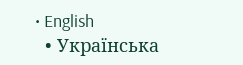• English
  • Українська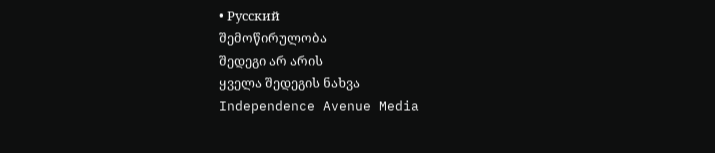• Русский
შემოწირულობა
შედეგი არ არის
ყველა შედეგის ნახვა
Independence Avenue Media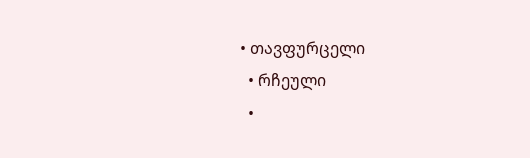• თავფურცელი
  • რჩეული
  •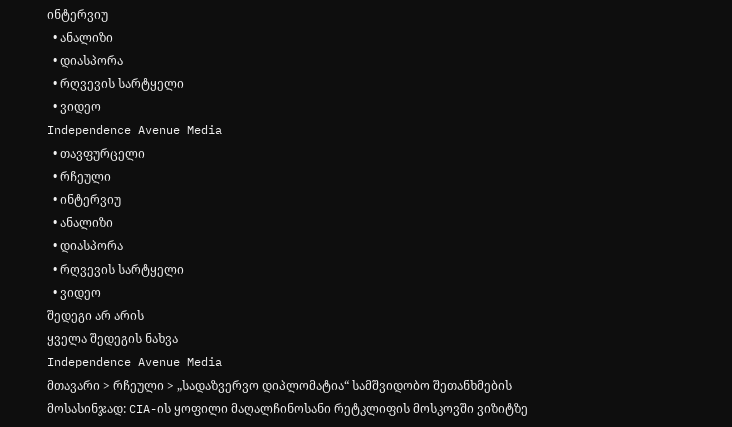ინტერვიუ
  • ანალიზი
  • დიასპორა
  • რღვევის სარტყელი
  • ვიდეო
Independence Avenue Media
  • თავფურცელი
  • რჩეული
  • ინტერვიუ
  • ანალიზი
  • დიასპორა
  • რღვევის სარტყელი
  • ვიდეო
შედეგი არ არის
ყველა შედეგის ნახვა
Independence Avenue Media
მთავარი > რჩეული > „სადაზვერვო დიპლომატია“ სამშვიდობო შეთანხმების მოსასინჯად: CIA-ის ყოფილი მაღალჩინოსანი რეტკლიფის მოსკოვში ვიზიტზე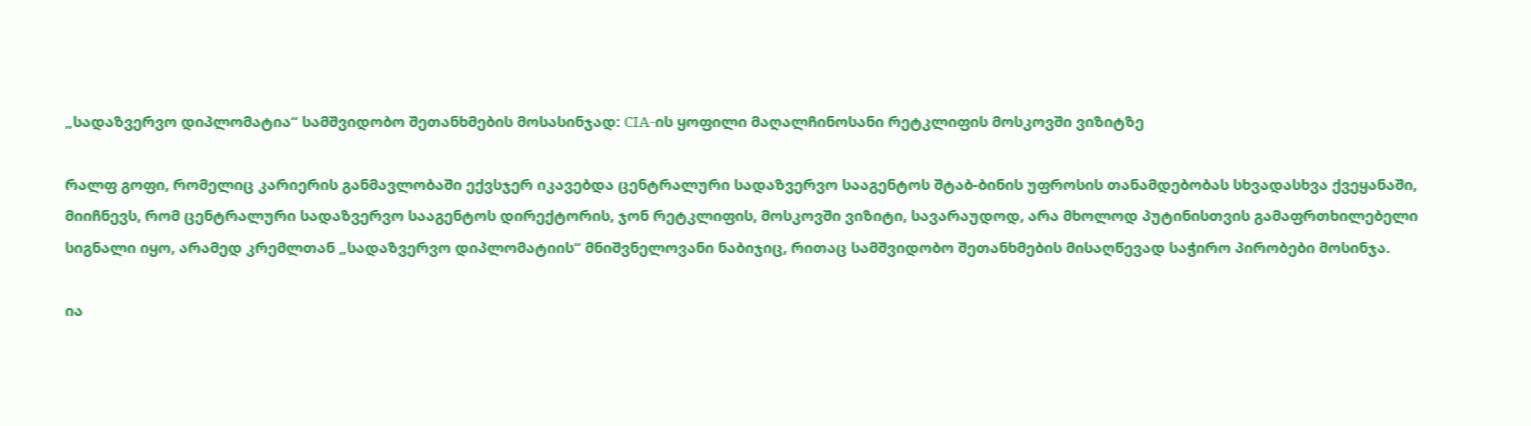„სადაზვერვო დიპლომატია“ სამშვიდობო შეთანხმების მოსასინჯად: CIA-ის ყოფილი მაღალჩინოსანი რეტკლიფის მოსკოვში ვიზიტზე

რალფ გოფი, რომელიც კარიერის განმავლობაში ექვსჯერ იკავებდა ცენტრალური სადაზვერვო სააგენტოს შტაბ-ბინის უფროსის თანამდებობას სხვადასხვა ქვეყანაში, მიიჩნევს, რომ ცენტრალური სადაზვერვო სააგენტოს დირექტორის, ჯონ რეტკლიფის, მოსკოვში ვიზიტი, სავარაუდოდ, არა მხოლოდ პუტინისთვის გამაფრთხილებელი სიგნალი იყო, არამედ კრემლთან „სადაზვერვო დიპლომატიის“ მნიშვნელოვანი ნაბიჯიც, რითაც სამშვიდობო შეთანხმების მისაღწევად საჭირო პირობები მოსინჯა.

ია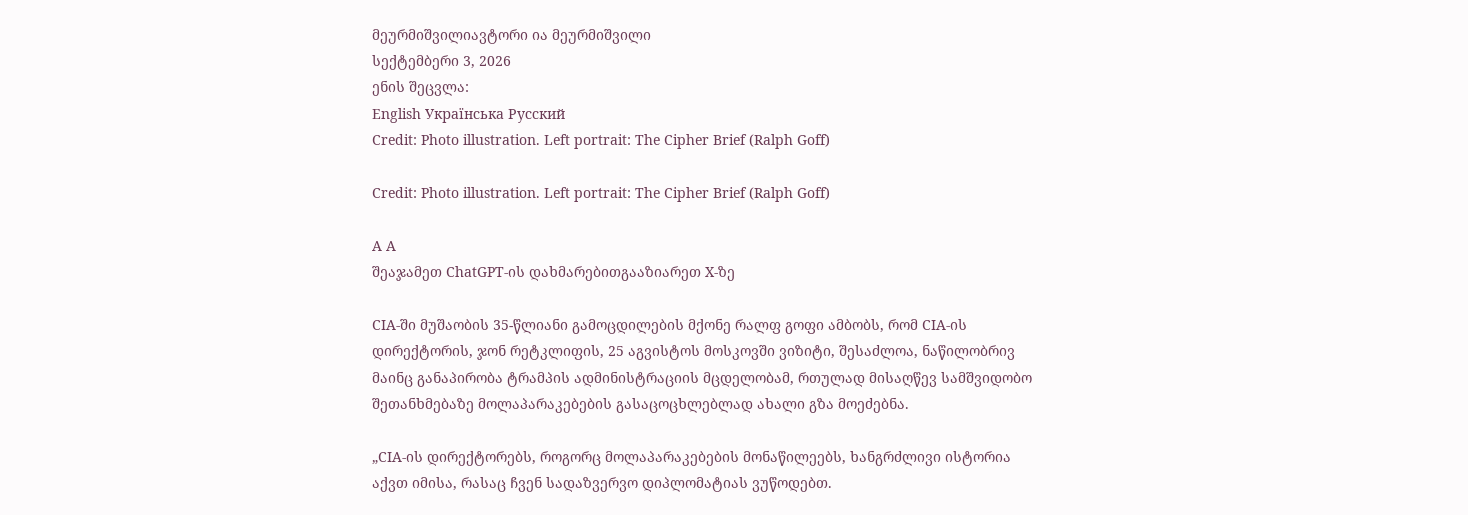მეურმიშვილიავტორი ია მეურმიშვილი
სექტემბერი 3, 2026
ენის შეცვლა:
English Українська Русский
Credit: Photo illustration. Left portrait: The Cipher Brief (Ralph Goff)

Credit: Photo illustration. Left portrait: The Cipher Brief (Ralph Goff)

A A
შეაჯამეთ ChatGPT-ის დახმარებითგააზიარეთ X-ზე

CIA-ში მუშაობის 35-წლიანი გამოცდილების მქონე რალფ გოფი ამბობს, რომ CIA-ის დირექტორის, ჯონ რეტკლიფის, 25 აგვისტოს მოსკოვში ვიზიტი, შესაძლოა, ნაწილობრივ მაინც განაპირობა ტრამპის ადმინისტრაციის მცდელობამ, რთულად მისაღწევ სამშვიდობო შეთანხმებაზე მოლაპარაკებების გასაცოცხლებლად ახალი გზა მოეძებნა.

„CIA-ის დირექტორებს, როგორც მოლაპარაკებების მონაწილეებს, ხანგრძლივი ისტორია აქვთ იმისა, რასაც ჩვენ სადაზვერვო დიპლომატიას ვუწოდებთ.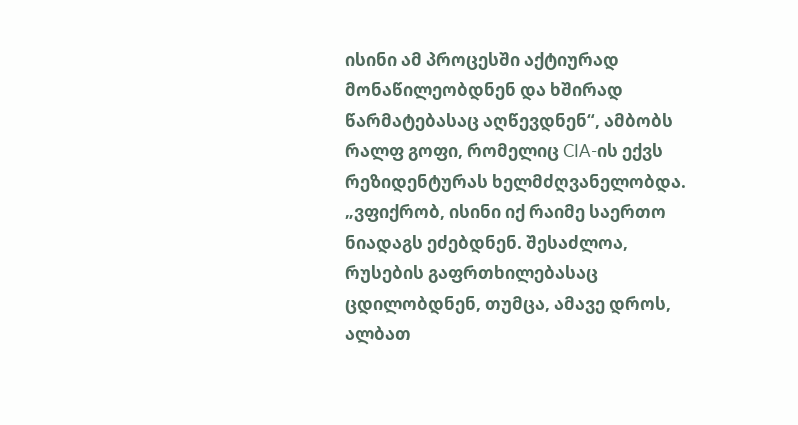ისინი ამ პროცესში აქტიურად მონაწილეობდნენ და ხშირად წარმატებასაც აღწევდნენ“, ამბობს რალფ გოფი, რომელიც CIA-ის ექვს რეზიდენტურას ხელმძღვანელობდა. „ვფიქრობ, ისინი იქ რაიმე საერთო ნიადაგს ეძებდნენ. შესაძლოა, რუსების გაფრთხილებასაც ცდილობდნენ, თუმცა, ამავე დროს, ალბათ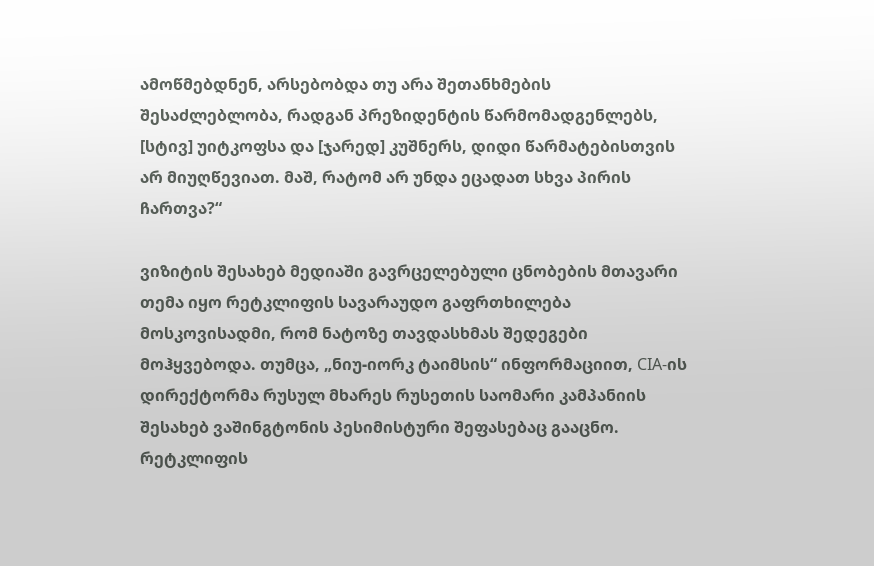ამოწმებდნენ, არსებობდა თუ არა შეთანხმების შესაძლებლობა, რადგან პრეზიდენტის წარმომადგენლებს, [სტივ] უიტკოფსა და [ჯარედ] კუშნერს, დიდი წარმატებისთვის არ მიუღწევიათ. მაშ, რატომ არ უნდა ეცადათ სხვა პირის ჩართვა?“

ვიზიტის შესახებ მედიაში გავრცელებული ცნობების მთავარი თემა იყო რეტკლიფის სავარაუდო გაფრთხილება მოსკოვისადმი, რომ ნატოზე თავდასხმას შედეგები მოჰყვებოდა. თუმცა, „ნიუ-იორკ ტაიმსის“ ინფორმაციით, CIA-ის დირექტორმა რუსულ მხარეს რუსეთის საომარი კამპანიის შესახებ ვაშინგტონის პესიმისტური შეფასებაც გააცნო. რეტკლიფის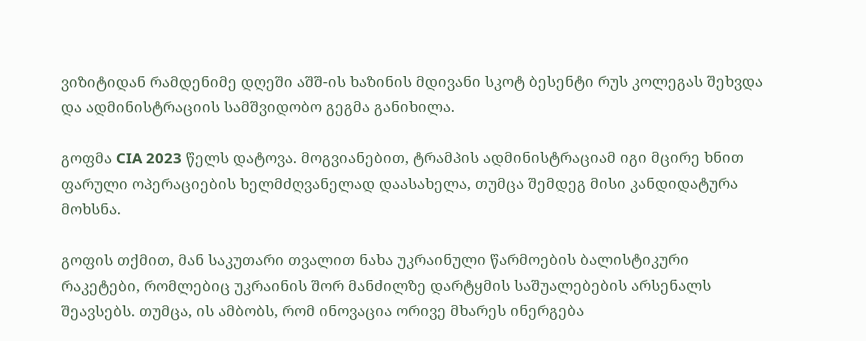ვიზიტიდან რამდენიმე დღეში აშშ-ის ხაზინის მდივანი სკოტ ბესენტი რუს კოლეგას შეხვდა და ადმინისტრაციის სამშვიდობო გეგმა განიხილა.

გოფმა CIA 2023 წელს დატოვა. მოგვიანებით, ტრამპის ადმინისტრაციამ იგი მცირე ხნით ფარული ოპერაციების ხელმძღვანელად დაასახელა, თუმცა შემდეგ მისი კანდიდატურა მოხსნა.

გოფის თქმით, მან საკუთარი თვალით ნახა უკრაინული წარმოების ბალისტიკური რაკეტები, რომლებიც უკრაინის შორ მანძილზე დარტყმის საშუალებების არსენალს შეავსებს. თუმცა, ის ამბობს, რომ ინოვაცია ორივე მხარეს ინერგება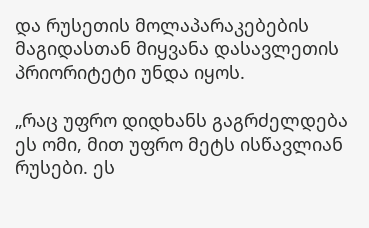და რუსეთის მოლაპარაკებების მაგიდასთან მიყვანა დასავლეთის პრიორიტეტი უნდა იყოს.

„რაც უფრო დიდხანს გაგრძელდება ეს ომი, მით უფრო მეტს ისწავლიან რუსები. ეს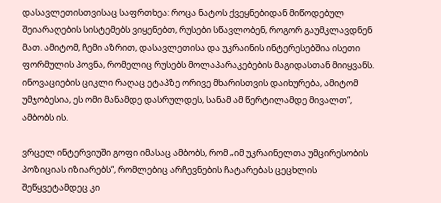დასავლეთისთვისაც საფრთხეა: როცა ნატოს ქვეყნებიდან მიწოდებულ შეიარაღების სისტემებს ვიყენებთ, რუსები სწავლობენ, როგორ გაუმკლავდნენ მათ. ამიტომ, ჩემი აზრით, დასავლეთისა და უკრაინის ინტერესებშია ისეთი ფორმულის პოვნა, რომელიც რუსებს მოლაპარაკებების მაგიდასთან მიიყვანს. ინოვაციების ციკლი რაღაც ეტაპზე ორივე მხარისთვის დაიხურება, ამიტომ უმჯობესია, ეს ომი მანამდე დასრულდეს, სანამ ამ წერტილამდე მივალთ“, ამბობს ის.

ვრცელ ინტერვიუში გოფი იმასაც ამბობს, რომ „იმ უკრაინელთა უმცირესობის პოზიციას იზიარებს“, რომლებიც არჩევნების ჩატარებას ცეცხლის შეწყვეტამდეც კი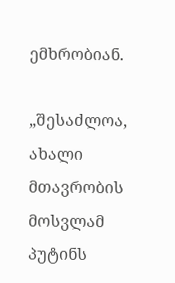ემხრობიან.

„შესაძლოა, ახალი მთავრობის მოსვლამ პუტინს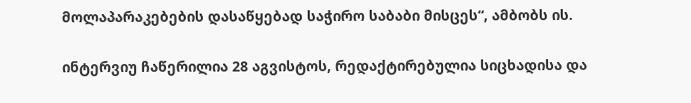მოლაპარაკებების დასაწყებად საჭირო საბაბი მისცეს“, ამბობს ის.

ინტერვიუ ჩაწერილია 28 აგვისტოს, რედაქტირებულია სიცხადისა და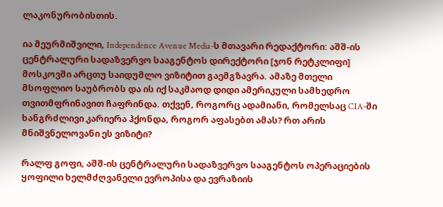ლაკონურობისთის.

ია მეურმიშვილი, Independence Avenue Media-ს მთავარი რედაქტორი: აშშ-ის ცენტრალური სადაზვერვო სააგენტოს დირექტორი [ჯონ რეტკლიფი] მოსკოვში არცთუ საიდუმლო ვიზიტით გაემგზავრა. ამაზე მთელი მსოფლიო საუბრობს და ის იქ საკმაოდ დიდი ამერიკული სამხედრო თვითმფრინავით ჩაფრინდა. თქვენ, როგორც ადამიანი, რომელსაც CIA-ში ხანგრძლივი კარიერა ჰქონდა, როგორ აფასებთ ამას? რთ არის მნიშვნელოვანი ეს ვიზიტი?

რალფ გოფი, აშშ-ის ცენტრალური სადაზვერვო სააგენტოს ოპერაციების ყოფილი ხელმძღვანელი ევროპისა და ევრაზიის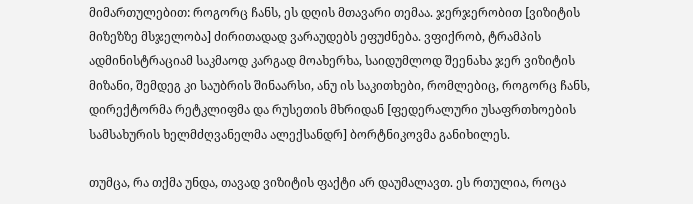მიმართულებით: როგორც ჩანს, ეს დღის მთავარი თემაა. ჯერჯერობით [ვიზიტის მიზეზზე მსჯელობა] ძირითადად ვარაუდებს ეფუძნება. ვფიქრობ, ტრამპის ადმინისტრაციამ საკმაოდ კარგად მოახერხა, საიდუმლოდ შეენახა ჯერ ვიზიტის მიზანი, შემდეგ კი საუბრის შინაარსი, ანუ ის საკითხები, რომლებიც, როგორც ჩანს, დირექტორმა რეტკლიფმა და რუსეთის მხრიდან [ფედერალური უსაფრთხოების სამსახურის ხელმძღვანელმა ალექსანდრ] ბორტნიკოვმა განიხილეს.

თუმცა, რა თქმა უნდა, თავად ვიზიტის ფაქტი არ დაუმალავთ. ეს რთულია, როცა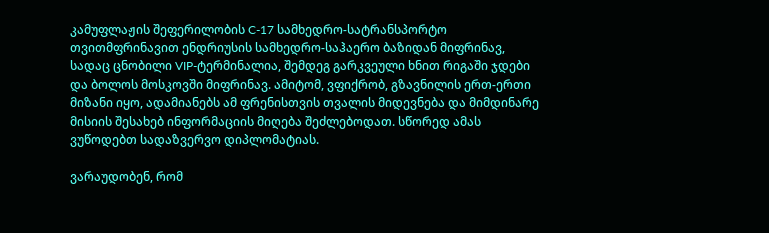კამუფლაჟის შეფერილობის C-17 სამხედრო-სატრანსპორტო თვითმფრინავით ენდრიუსის სამხედრო-საჰაერო ბაზიდან მიფრინავ, სადაც ცნობილი VIP-ტერმინალია, შემდეგ გარკვეული ხნით რიგაში ჯდები და ბოლოს მოსკოვში მიფრინავ. ამიტომ, ვფიქრობ, გზავნილის ერთ-ერთი მიზანი იყო, ადამიანებს ამ ფრენისთვის თვალის მიდევნება და მიმდინარე მისიის შესახებ ინფორმაციის მიღება შეძლებოდათ. სწორედ ამას ვუწოდებთ სადაზვერვო დიპლომატიას.

ვარაუდობენ, რომ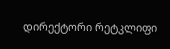დირექტორი რეტკლიფი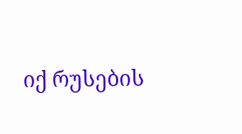იქ რუსების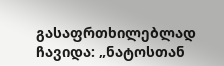გასაფრთხილებლად ჩავიდა: „ნატოსთან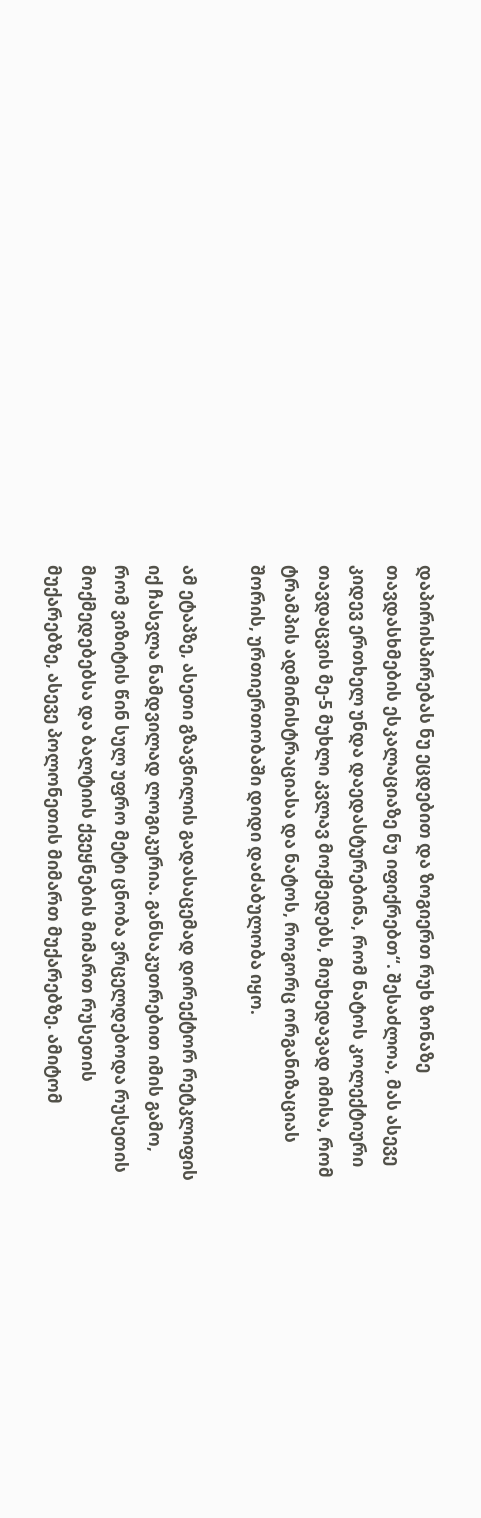დაპირისპირებას ნუ ეცდებით და ზოგიერთ რუხ ზონაზე თავდასხმების ესკალაციაზე ნუ იფიქრებთ“. შესაძლოა, მას ასევე კიდევ ერთხელ უნდა დაედასტურებინა, რომ ნატოს კოლექტიური თავდაცვის მე-5 მუხლი კვლავ მოქმედებს, მიუხედავად იმისა, რომ ტრამპის ადმინისტრაციასა და ნატოს, როგორც ორგანიზაციას შორის, ურთიერთობაში დიდი დაძაბულობა იყო.

ამ ეტაპზე, ასეთი გზავნილის გადასაცემად დირექტორ რეტკლიფის იქ ჩასვლა ნამდვილად ლოგიკურია. განსაკუთრებით იმის გამო, რომ ვიზიტის წინ სულ უფრო მეტი ცნობა ვრცელდებოდა რუსეთის მოქმედებებსა და ბალტიის ქვეყნების მიმართ რუსეთის მუქარებზე, ასევე პოლონეთის მიმართ მუქარებზე. ამიტომ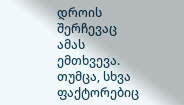დროის შერჩევაც ამას ემთხვევა. თუმცა, სხვა ფაქტორებიც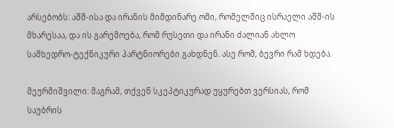არსებობს: აშშ-ისა და ირანის მიმდინარე ომი, რომელშიც ისრაელი აშშ-ის მხარესაა, და ის გარემოება, რომ რუსეთი და ირანი ძალიან ახლო სამხედრო-ტექნიკური პარტნიორები გახდნენ. ასე რომ, ბევრი რამ ხდება.

მეურმიშვილი: მაგრამ, თქვენ სკეპტიკურად უყურებთ ვერსიას, რომ საუბრის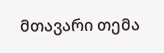მთავარი თემა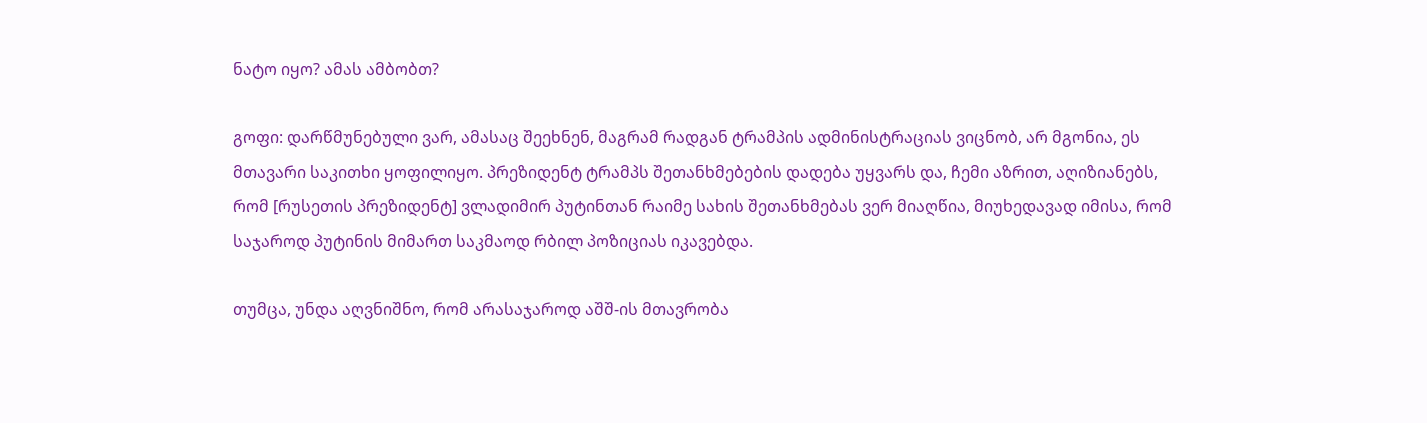ნატო იყო? ამას ამბობთ?

გოფი: დარწმუნებული ვარ, ამასაც შეეხნენ, მაგრამ რადგან ტრამპის ადმინისტრაციას ვიცნობ, არ მგონია, ეს მთავარი საკითხი ყოფილიყო. პრეზიდენტ ტრამპს შეთანხმებების დადება უყვარს და, ჩემი აზრით, აღიზიანებს, რომ [რუსეთის პრეზიდენტ] ვლადიმირ პუტინთან რაიმე სახის შეთანხმებას ვერ მიაღწია, მიუხედავად იმისა, რომ საჯაროდ პუტინის მიმართ საკმაოდ რბილ პოზიციას იკავებდა.

თუმცა, უნდა აღვნიშნო, რომ არასაჯაროდ აშშ-ის მთავრობა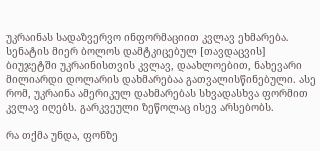უკრაინას სადაზვერვო ინფორმაციით კვლავ ეხმარება. სენატის მიერ ბოლოს დამტკიცებულ [თავდაცვის] ბიუჯეტში უკრაინისთვის კვლავ, დაახლოებით, ნახევარი მილიარდი დოლარის დახმარებაა გათვალისწინებული. ასე რომ, უკრაინა ამერიკულ დახმარებას სხვადასხვა ფორმით კვლავ იღებს. გარკვეული ზეწოლაც ისევ არსებობს.

რა თქმა უნდა, ფონზე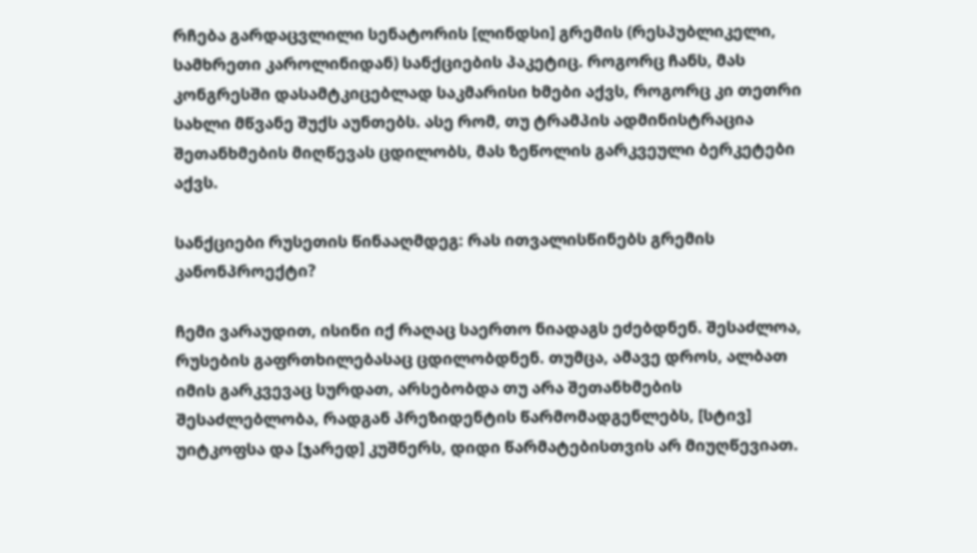რჩება გარდაცვლილი სენატორის [ლინდსი] გრემის (რესპუბლიკელი, სამხრეთი კაროლინიდან) სანქციების პაკეტიც. როგორც ჩანს, მას კონგრესში დასამტკიცებლად საკმარისი ხმები აქვს, როგორც კი თეთრი სახლი მწვანე შუქს აუნთებს. ასე რომ, თუ ტრამპის ადმინისტრაცია შეთანხმების მიღწევას ცდილობს, მას ზეწოლის გარკვეული ბერკეტები აქვს.

სანქციები რუსეთის წინააღმდეგ: რას ითვალისწინებს გრემის კანონპროექტი?

ჩემი ვარაუდით, ისინი იქ რაღაც საერთო ნიადაგს ეძებდნენ. შესაძლოა, რუსების გაფრთხილებასაც ცდილობდნენ. თუმცა, ამავე დროს, ალბათ იმის გარკვევაც სურდათ, არსებობდა თუ არა შეთანხმების შესაძლებლობა, რადგან პრეზიდენტის წარმომადგენლებს, [სტივ] უიტკოფსა და [ჯარედ] კუშნერს, დიდი წარმატებისთვის არ მიუღწევიათ.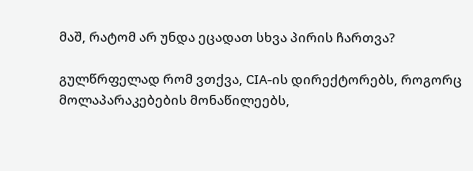მაშ, რატომ არ უნდა ეცადათ სხვა პირის ჩართვა?

გულწრფელად რომ ვთქვა, CIA-ის დირექტორებს, როგორც მოლაპარაკებების მონაწილეებს,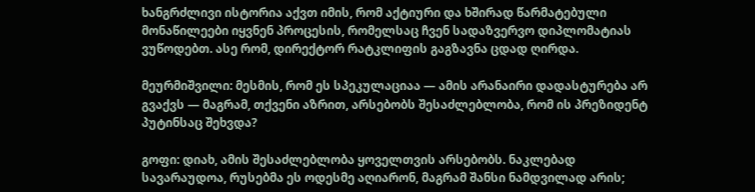ხანგრძლივი ისტორია აქვთ იმის, რომ აქტიური და ხშირად წარმატებული მონაწილეები იყვნენ პროცესის, რომელსაც ჩვენ სადაზვერვო დიპლომატიას ვუწოდებთ. ასე რომ, დირექტორ რატკლიფის გაგზავნა ცდად ღირდა.

მეურმიშვილი: მესმის, რომ ეს სპეკულაციაა — ამის არანაირი დადასტურება არ გვაქვს — მაგრამ, თქვენი აზრით, არსებობს შესაძლებლობა, რომ ის პრეზიდენტ პუტინსაც შეხვდა?

გოფი: დიახ, ამის შესაძლებლობა ყოველთვის არსებობს. ნაკლებად სავარაუდოა, რუსებმა ეს ოდესმე აღიარონ, მაგრამ შანსი ნამდვილად არის;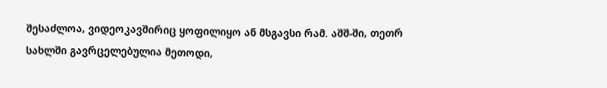შესაძლოა, ვიდეოკავშირიც ყოფილიყო ან მსგავსი რამ. აშშ-ში, თეთრ სახლში გავრცელებულია მეთოდი,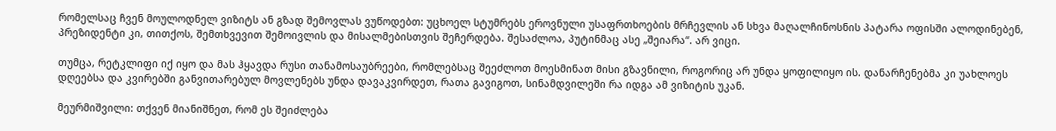რომელსაც ჩვენ მოულოდნელ ვიზიტს ან გზად შემოვლას ვუწოდებთ: უცხოელ სტუმრებს ეროვნული უსაფრთხოების მრჩევლის ან სხვა მაღალჩინოსნის პატარა ოფისში ალოდინებენ, პრეზიდენტი კი, თითქოს, შემთხვევით შემოივლის და მისალმებისთვის შეჩერდება. შესაძლოა, პუტინმაც ასე „შეიარა“. არ ვიცი.

თუმცა, რეტკლიფი იქ იყო და მას ჰყავდა რუსი თანამოსაუბრეები, რომლებსაც შეეძლოთ მოესმინათ მისი გზავნილი, როგორიც არ უნდა ყოფილიყო ის. დანარჩენებმა კი უახლოეს დღეებსა და კვირებში განვითარებულ მოვლენებს უნდა დავაკვირდეთ, რათა გავიგოთ, სინამდვილეში რა იდგა ამ ვიზიტის უკან.

მეურმიშვილი: თქვენ მიანიშნეთ, რომ ეს შეიძლება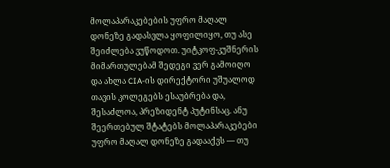მოლაპარაკებების უფრო მაღალ დონეზე გადასვლა ყოფილიყო, თუ ასე შეიძლება ვუწოდოთ. უიტკოფ-კუშნერის მიმართულებამ შედეგი ვერ გამოიღო და ახლა CIA-ის დირექტორი უშუალოდ თავის კოლეგებს ესაუბრება და, შესაძლოა, პრეზიდენტ პუტინსაც. ანუ შეერთებულ შტატებს მოლაპარაკებები უფრო მაღალ დონეზე გადააქვს — თუ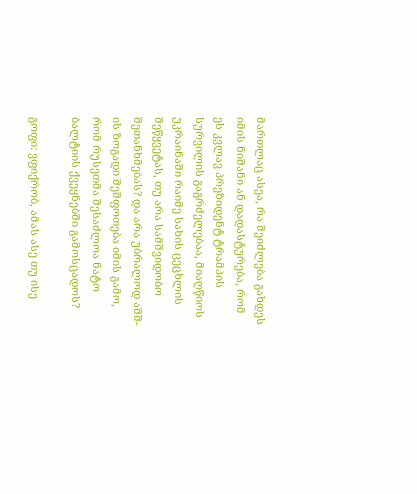მართლაც ასეა, რა შეიძლება გახდეს იმის ნიშანი ან დადასტურება, რომ ეს კვლავ პრეზიდენტ ტრამპის სურვილის გაგრძელებაა, მიაღწიოს უკრაინაში რაიმე სახის ცეცხლის შეწყვეტას, თუ არა სამშვიდობო შეთანხმებას? და არა უბრალოდ აშშ-ის ზოგადი შეშფოთება იმის გამო, რომ რუსეთმა შესაძლოა ნატო ბალტიის ქვეყნებში გამოსცადოს?

გოფი: ვფიქრობ, ამას ასე თუ ისე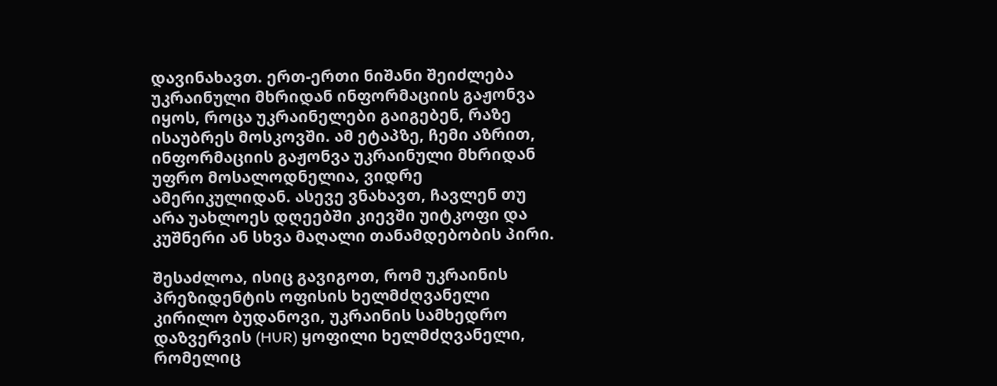დავინახავთ. ერთ-ერთი ნიშანი შეიძლება უკრაინული მხრიდან ინფორმაციის გაჟონვა იყოს, როცა უკრაინელები გაიგებენ, რაზე ისაუბრეს მოსკოვში. ამ ეტაპზე, ჩემი აზრით, ინფორმაციის გაჟონვა უკრაინული მხრიდან უფრო მოსალოდნელია, ვიდრე ამერიკულიდან. ასევე ვნახავთ, ჩავლენ თუ არა უახლოეს დღეებში კიევში უიტკოფი და კუშნერი ან სხვა მაღალი თანამდებობის პირი.

შესაძლოა, ისიც გავიგოთ, რომ უკრაინის პრეზიდენტის ოფისის ხელმძღვანელი კირილო ბუდანოვი, უკრაინის სამხედრო დაზვერვის (HUR) ყოფილი ხელმძღვანელი, რომელიც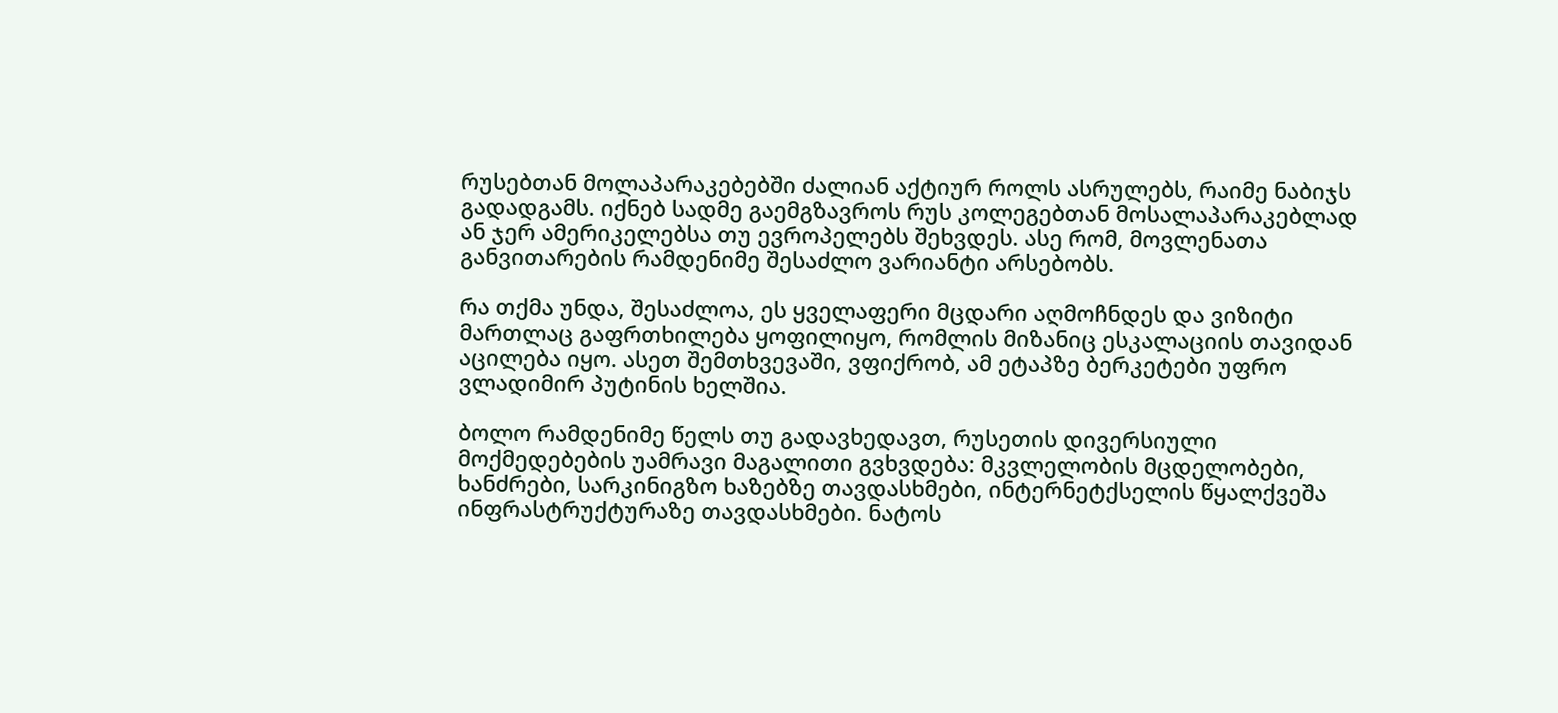რუსებთან მოლაპარაკებებში ძალიან აქტიურ როლს ასრულებს, რაიმე ნაბიჯს გადადგამს. იქნებ სადმე გაემგზავროს რუს კოლეგებთან მოსალაპარაკებლად ან ჯერ ამერიკელებსა თუ ევროპელებს შეხვდეს. ასე რომ, მოვლენათა განვითარების რამდენიმე შესაძლო ვარიანტი არსებობს.

რა თქმა უნდა, შესაძლოა, ეს ყველაფერი მცდარი აღმოჩნდეს და ვიზიტი მართლაც გაფრთხილება ყოფილიყო, რომლის მიზანიც ესკალაციის თავიდან აცილება იყო. ასეთ შემთხვევაში, ვფიქრობ, ამ ეტაპზე ბერკეტები უფრო ვლადიმირ პუტინის ხელშია.

ბოლო რამდენიმე წელს თუ გადავხედავთ, რუსეთის დივერსიული მოქმედებების უამრავი მაგალითი გვხვდება: მკვლელობის მცდელობები, ხანძრები, სარკინიგზო ხაზებზე თავდასხმები, ინტერნეტქსელის წყალქვეშა ინფრასტრუქტურაზე თავდასხმები. ნატოს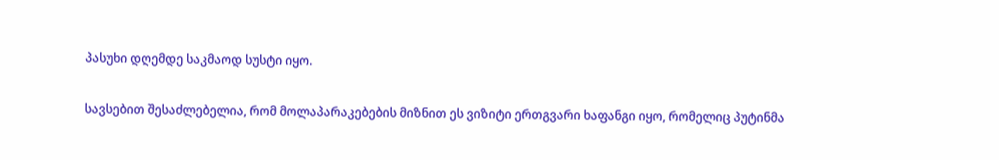პასუხი დღემდე საკმაოდ სუსტი იყო.

სავსებით შესაძლებელია, რომ მოლაპარაკებების მიზნით ეს ვიზიტი ერთგვარი ხაფანგი იყო, რომელიც პუტინმა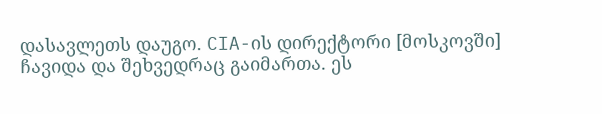დასავლეთს დაუგო. CIA-ის დირექტორი [მოსკოვში] ჩავიდა და შეხვედრაც გაიმართა. ეს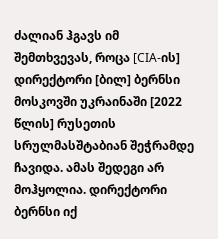ძალიან ჰგავს იმ შემთხვევას, როცა [CIA-ის] დირექტორი [ბილ] ბერნსი მოსკოვში უკრაინაში [2022 წლის] რუსეთის სრულმასშტაბიან შეჭრამდე ჩავიდა. ამას შედეგი არ მოჰყოლია. დირექტორი ბერნსი იქ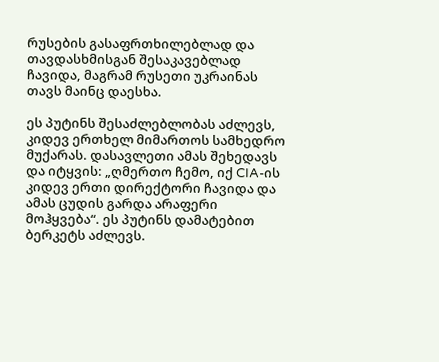რუსების გასაფრთხილებლად და თავდასხმისგან შესაკავებლად ჩავიდა, მაგრამ რუსეთი უკრაინას თავს მაინც დაესხა.

ეს პუტინს შესაძლებლობას აძლევს, კიდევ ერთხელ მიმართოს სამხედრო მუქარას. დასავლეთი ამას შეხედავს და იტყვის: „ღმერთო ჩემო, იქ CIA-ის კიდევ ერთი დირექტორი ჩავიდა და ამას ცუდის გარდა არაფერი მოჰყვება“. ეს პუტინს დამატებით ბერკეტს აძლევს.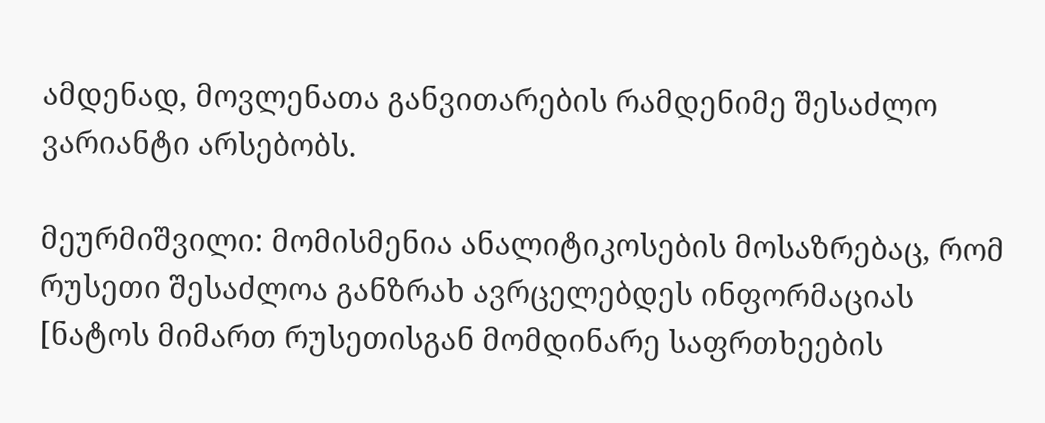ამდენად, მოვლენათა განვითარების რამდენიმე შესაძლო ვარიანტი არსებობს.

მეურმიშვილი: მომისმენია ანალიტიკოსების მოსაზრებაც, რომ რუსეთი შესაძლოა განზრახ ავრცელებდეს ინფორმაციას [ნატოს მიმართ რუსეთისგან მომდინარე საფრთხეების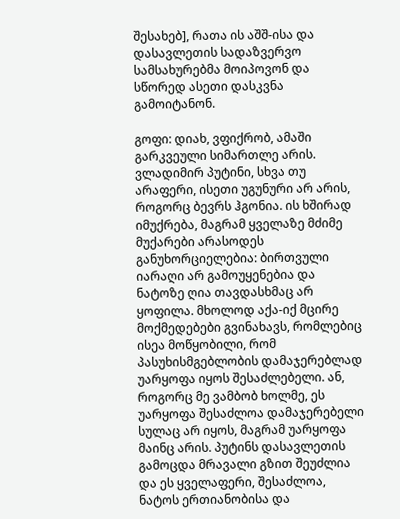შესახებ], რათა ის აშშ-ისა და დასავლეთის სადაზვერვო სამსახურებმა მოიპოვონ და სწორედ ასეთი დასკვნა გამოიტანონ.

გოფი: დიახ, ვფიქრობ, ამაში გარკვეული სიმართლე არის. ვლადიმირ პუტინი, სხვა თუ არაფერი, ისეთი უგუნური არ არის, როგორც ბევრს ჰგონია. ის ხშირად იმუქრება, მაგრამ ყველაზე მძიმე მუქარები არასოდეს განუხორციელებია: ბირთვული იარაღი არ გამოუყენებია და ნატოზე ღია თავდასხმაც არ ყოფილა. მხოლოდ აქა-იქ მცირე მოქმედებები გვინახავს, რომლებიც ისეა მოწყობილი, რომ პასუხისმგებლობის დამაჯერებლად უარყოფა იყოს შესაძლებელი. ან, როგორც მე ვამბობ ხოლმე, ეს უარყოფა შესაძლოა დამაჯერებელი სულაც არ იყოს, მაგრამ უარყოფა მაინც არის. პუტინს დასავლეთის გამოცდა მრავალი გზით შეუძლია და ეს ყველაფერი, შესაძლოა, ნატოს ერთიანობისა და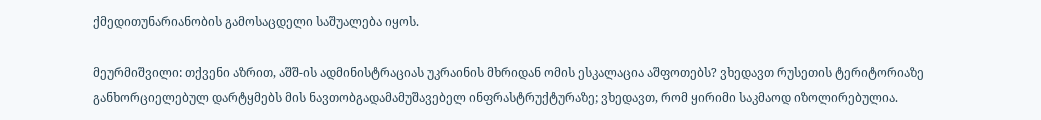ქმედითუნარიანობის გამოსაცდელი საშუალება იყოს.

მეურმიშვილი: თქვენი აზრით, აშშ-ის ადმინისტრაციას უკრაინის მხრიდან ომის ესკალაცია აშფოთებს? ვხედავთ რუსეთის ტერიტორიაზე განხორციელებულ დარტყმებს მის ნავთობგადამამუშავებელ ინფრასტრუქტურაზე; ვხედავთ, რომ ყირიმი საკმაოდ იზოლირებულია.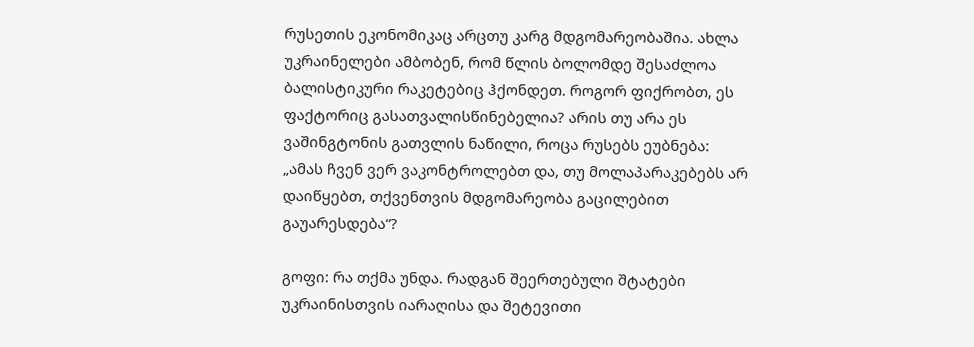რუსეთის ეკონომიკაც არცთუ კარგ მდგომარეობაშია. ახლა უკრაინელები ამბობენ, რომ წლის ბოლომდე შესაძლოა ბალისტიკური რაკეტებიც ჰქონდეთ. როგორ ფიქრობთ, ეს ფაქტორიც გასათვალისწინებელია? არის თუ არა ეს ვაშინგტონის გათვლის ნაწილი, როცა რუსებს ეუბნება: „ამას ჩვენ ვერ ვაკონტროლებთ და, თუ მოლაპარაკებებს არ დაიწყებთ, თქვენთვის მდგომარეობა გაცილებით გაუარესდება“?

გოფი: რა თქმა უნდა. რადგან შეერთებული შტატები უკრაინისთვის იარაღისა და შეტევითი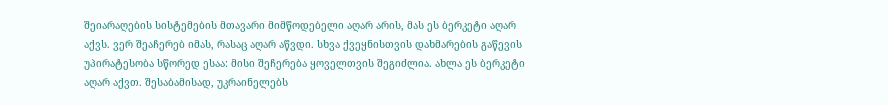შეიარაღების სისტემების მთავარი მიმწოდებელი აღარ არის, მას ეს ბერკეტი აღარ აქვს. ვერ შეაჩერებ იმას, რასაც აღარ აწვდი. სხვა ქვეყნისთვის დახმარების გაწევის უპირატესობა სწორედ ესაა: მისი შეჩერება ყოველთვის შეგიძლია. ახლა ეს ბერკეტი აღარ აქვთ. შესაბამისად, უკრაინელებს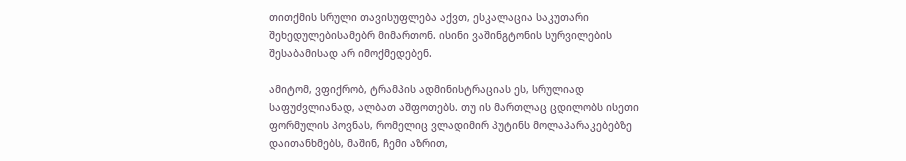თითქმის სრული თავისუფლება აქვთ, ესკალაცია საკუთარი შეხედულებისამებრ მიმართონ. ისინი ვაშინგტონის სურვილების შესაბამისად არ იმოქმედებენ.

ამიტომ, ვფიქრობ, ტრამპის ადმინისტრაციას ეს, სრულიად საფუძვლიანად, ალბათ აშფოთებს. თუ ის მართლაც ცდილობს ისეთი ფორმულის პოვნას, რომელიც ვლადიმირ პუტინს მოლაპარაკებებზე დაითანხმებს, მაშინ, ჩემი აზრით,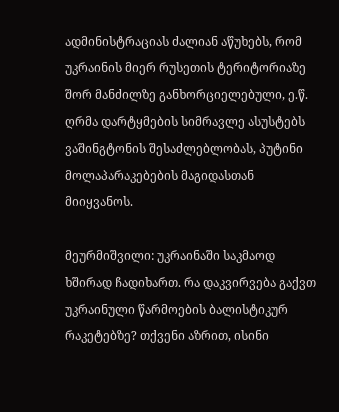ადმინისტრაციას ძალიან აწუხებს, რომ უკრაინის მიერ რუსეთის ტერიტორიაზე შორ მანძილზე განხორციელებული, ე.წ. ღრმა დარტყმების სიმრავლე ასუსტებს ვაშინგტონის შესაძლებლობას, პუტინი მოლაპარაკებების მაგიდასთან მიიყვანოს.

მეურმიშვილი: უკრაინაში საკმაოდ ხშირად ჩადიხართ. რა დაკვირვება გაქვთ უკრაინული წარმოების ბალისტიკურ რაკეტებზე? თქვენი აზრით, ისინი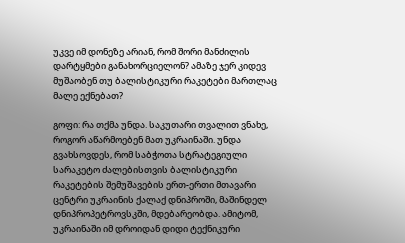უკვე იმ დონეზე არიან, რომ შორი მანძილის დარტყმები განახორციელონ? ამაზე ჯერ კიდევ მუშაობენ თუ ბალისტიკური რაკეტები მართლაც მალე ექნებათ?

გოფი: რა თქმა უნდა. საკუთარი თვალით ვნახე, როგორ აწარმოებენ მათ უკრაინაში. უნდა გვახსოვდეს, რომ საბჭოთა სტრატეგიული სარაკეტო ძალებისთვის ბალისტიკური რაკეტების შემუშავების ერთ-ერთი მთავარი ცენტრი უკრაინის ქალაქ დნიპროში, მაშინდელ დნიპროპეტროვსკში, მდებარეობდა. ამიტომ, უკრაინაში იმ დროიდან დიდი ტექნიკური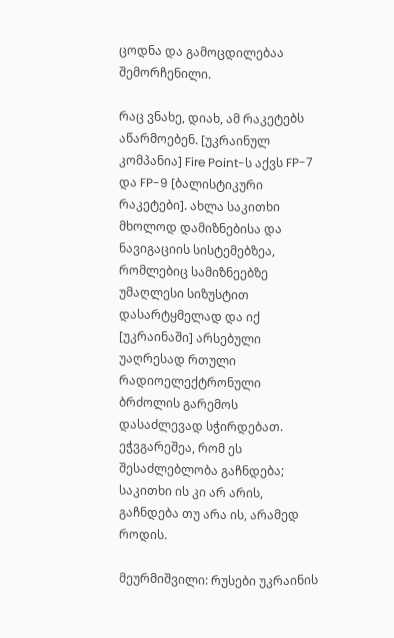ცოდნა და გამოცდილებაა შემორჩენილი.

რაც ვნახე, დიახ, ამ რაკეტებს აწარმოებენ. [უკრაინულ კომპანია] Fire Point-ს აქვს FP-7 და FP-9 [ბალისტიკური რაკეტები]. ახლა საკითხი მხოლოდ დამიზნებისა და ნავიგაციის სისტემებზეა, რომლებიც სამიზნეებზე უმაღლესი სიზუსტით დასარტყმელად და იქ [უკრაინაში] არსებული უაღრესად რთული რადიოელექტრონული ბრძოლის გარემოს დასაძლევად სჭირდებათ. ეჭვგარეშეა, რომ ეს შესაძლებლობა გაჩნდება; საკითხი ის კი არ არის, გაჩნდება თუ არა ის, არამედ როდის.

მეურმიშვილი: რუსები უკრაინის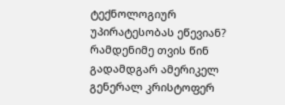ტექნოლოგიურ უპირატესობას ეწევიან? რამდენიმე თვის წინ გადამდგარ ამერიკელ გენერალ კრისტოფერ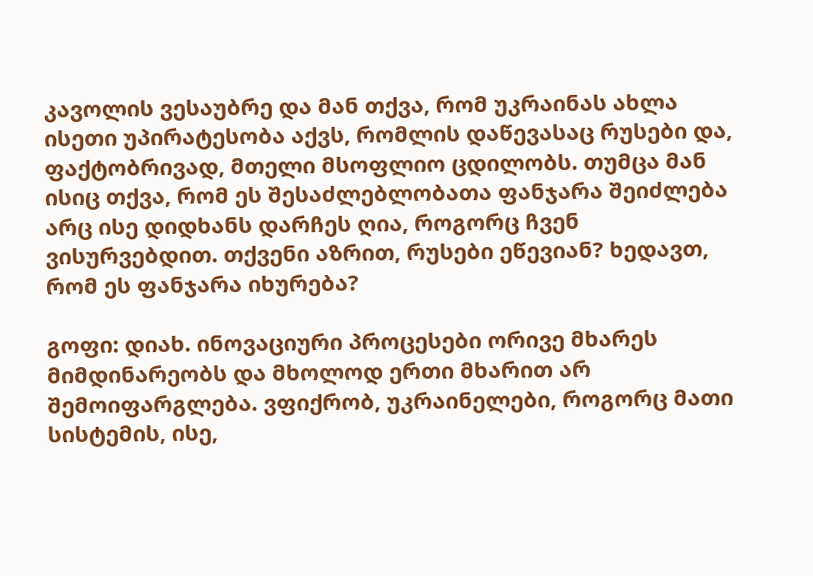კავოლის ვესაუბრე და მან თქვა, რომ უკრაინას ახლა ისეთი უპირატესობა აქვს, რომლის დაწევასაც რუსები და, ფაქტობრივად, მთელი მსოფლიო ცდილობს. თუმცა მან ისიც თქვა, რომ ეს შესაძლებლობათა ფანჯარა შეიძლება არც ისე დიდხანს დარჩეს ღია, როგორც ჩვენ ვისურვებდით. თქვენი აზრით, რუსები ეწევიან? ხედავთ, რომ ეს ფანჯარა იხურება?

გოფი: დიახ. ინოვაციური პროცესები ორივე მხარეს მიმდინარეობს და მხოლოდ ერთი მხარით არ შემოიფარგლება. ვფიქრობ, უკრაინელები, როგორც მათი სისტემის, ისე,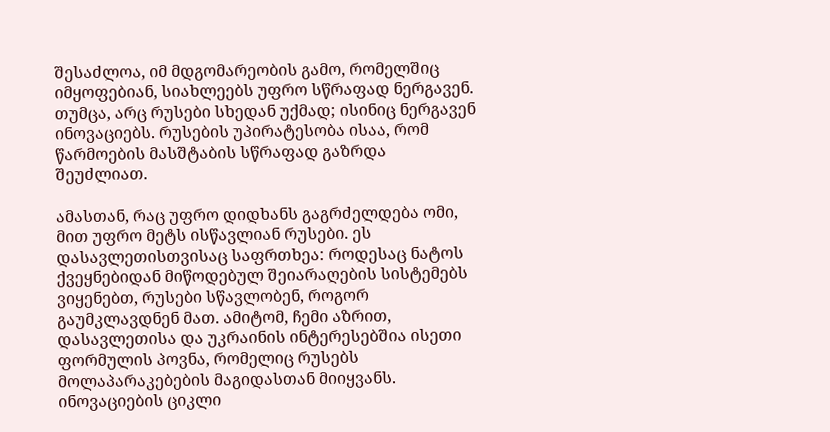შესაძლოა, იმ მდგომარეობის გამო, რომელშიც იმყოფებიან, სიახლეებს უფრო სწრაფად ნერგავენ. თუმცა, არც რუსები სხედან უქმად; ისინიც ნერგავენ ინოვაციებს. რუსების უპირატესობა ისაა, რომ წარმოების მასშტაბის სწრაფად გაზრდა შეუძლიათ.

ამასთან, რაც უფრო დიდხანს გაგრძელდება ომი, მით უფრო მეტს ისწავლიან რუსები. ეს დასავლეთისთვისაც საფრთხეა: როდესაც ნატოს ქვეყნებიდან მიწოდებულ შეიარაღების სისტემებს ვიყენებთ, რუსები სწავლობენ, როგორ გაუმკლავდნენ მათ. ამიტომ, ჩემი აზრით, დასავლეთისა და უკრაინის ინტერესებშია ისეთი ფორმულის პოვნა, რომელიც რუსებს მოლაპარაკებების მაგიდასთან მიიყვანს. ინოვაციების ციკლი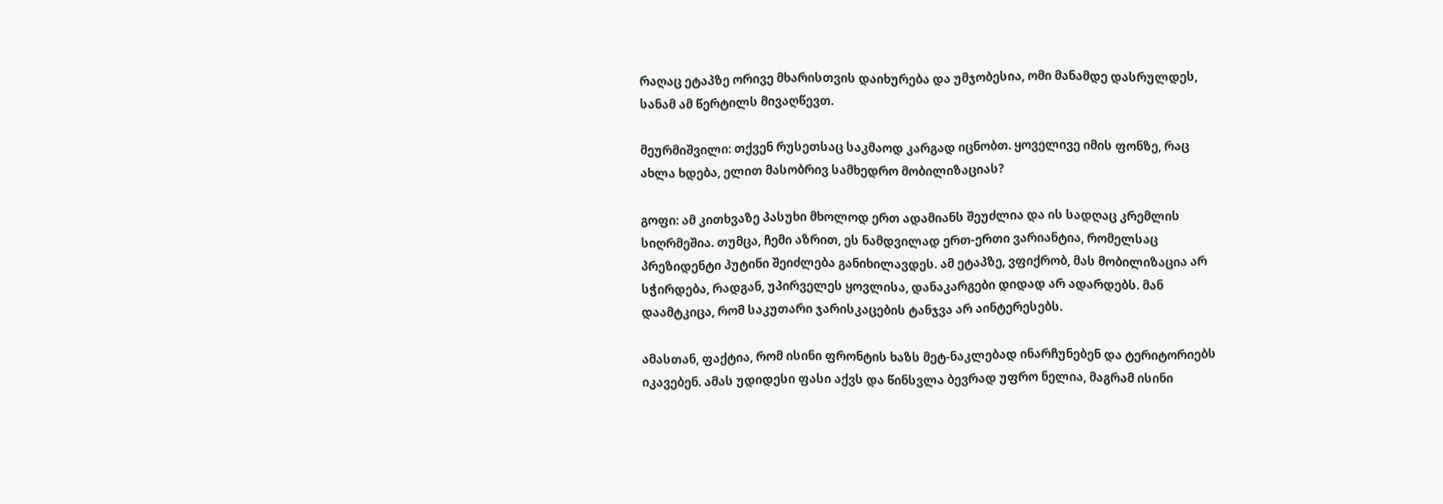რაღაც ეტაპზე ორივე მხარისთვის დაიხურება და უმჯობესია, ომი მანამდე დასრულდეს, სანამ ამ წერტილს მივაღწევთ.

მეურმიშვილი: თქვენ რუსეთსაც საკმაოდ კარგად იცნობთ. ყოველივე იმის ფონზე, რაც ახლა ხდება, ელით მასობრივ სამხედრო მობილიზაციას?

გოფი: ამ კითხვაზე პასუხი მხოლოდ ერთ ადამიანს შეუძლია და ის სადღაც კრემლის სიღრმეშია. თუმცა, ჩემი აზრით, ეს ნამდვილად ერთ-ერთი ვარიანტია, რომელსაც პრეზიდენტი პუტინი შეიძლება განიხილავდეს. ამ ეტაპზე, ვფიქრობ, მას მობილიზაცია არ სჭირდება, რადგან, უპირველეს ყოვლისა, დანაკარგები დიდად არ ადარდებს. მან დაამტკიცა, რომ საკუთარი ჯარისკაცების ტანჯვა არ აინტერესებს.

ამასთან, ფაქტია, რომ ისინი ფრონტის ხაზს მეტ-ნაკლებად ინარჩუნებენ და ტერიტორიებს იკავებენ. ამას უდიდესი ფასი აქვს და წინსვლა ბევრად უფრო ნელია, მაგრამ ისინი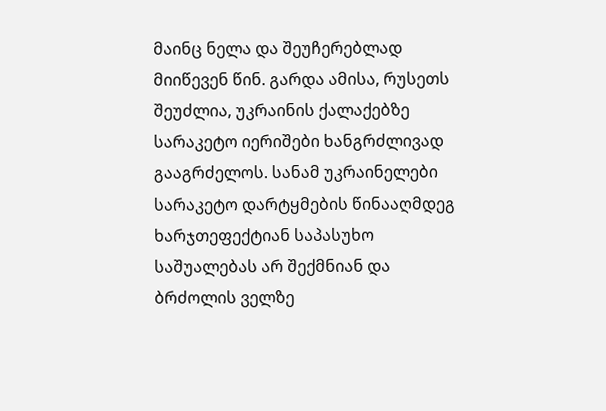მაინც ნელა და შეუჩერებლად მიიწევენ წინ. გარდა ამისა, რუსეთს შეუძლია, უკრაინის ქალაქებზე სარაკეტო იერიშები ხანგრძლივად გააგრძელოს. სანამ უკრაინელები სარაკეტო დარტყმების წინააღმდეგ ხარჯთეფექტიან საპასუხო საშუალებას არ შექმნიან და ბრძოლის ველზე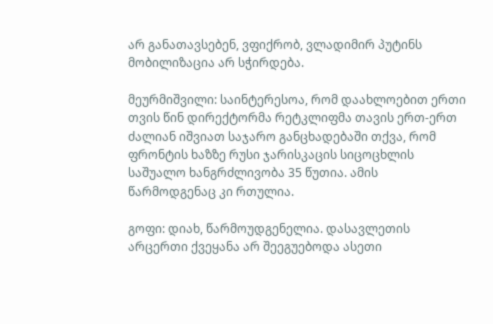არ განათავსებენ, ვფიქრობ, ვლადიმირ პუტინს მობილიზაცია არ სჭირდება.

მეურმიშვილი: საინტერესოა, რომ დაახლოებით ერთი თვის წინ დირექტორმა რეტკლიფმა თავის ერთ-ერთ ძალიან იშვიათ საჯარო განცხადებაში თქვა, რომ ფრონტის ხაზზე რუსი ჯარისკაცის სიცოცხლის საშუალო ხანგრძლივობა 35 წუთია. ამის წარმოდგენაც კი რთულია.

გოფი: დიახ, წარმოუდგენელია. დასავლეთის არცერთი ქვეყანა არ შეეგუებოდა ასეთი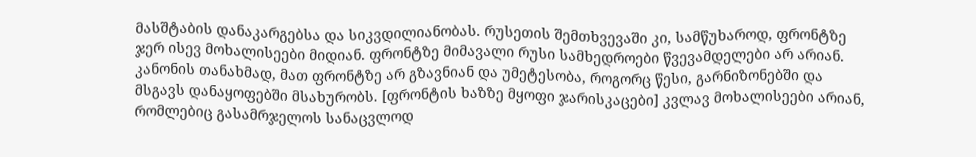მასშტაბის დანაკარგებსა და სიკვდილიანობას. რუსეთის შემთხვევაში კი, სამწუხაროდ, ფრონტზე ჯერ ისევ მოხალისეები მიდიან. ფრონტზე მიმავალი რუსი სამხედროები წვევამდელები არ არიან. კანონის თანახმად, მათ ფრონტზე არ გზავნიან და უმეტესობა, როგორც წესი, გარნიზონებში და მსგავს დანაყოფებში მსახურობს. [ფრონტის ხაზზე მყოფი ჯარისკაცები] კვლავ მოხალისეები არიან, რომლებიც გასამრჯელოს სანაცვლოდ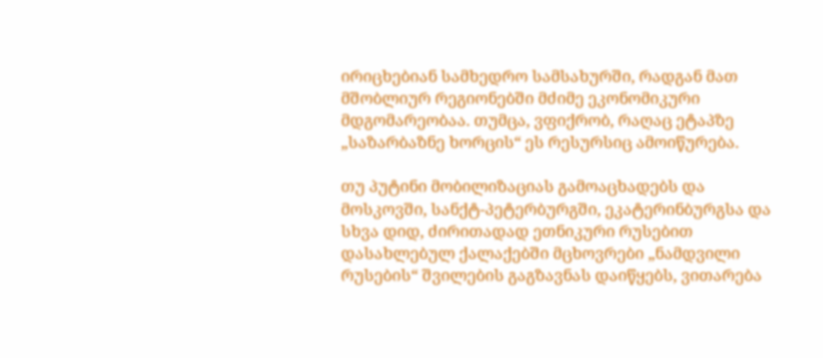ირიცხებიან სამხედრო სამსახურში, რადგან მათ მშობლიურ რეგიონებში მძიმე ეკონომიკური მდგომარეობაა. თუმცა, ვფიქრობ, რაღაც ეტაპზე „საზარბაზნე ხორცის“ ეს რესურსიც ამოიწურება.

თუ პუტინი მობილიზაციას გამოაცხადებს და მოსკოვში, სანქტ-პეტერბურგში, ეკატერინბურგსა და სხვა დიდ, ძირითადად ეთნიკური რუსებით დასახლებულ ქალაქებში მცხოვრები „ნამდვილი რუსების“ შვილების გაგზავნას დაიწყებს, ვითარება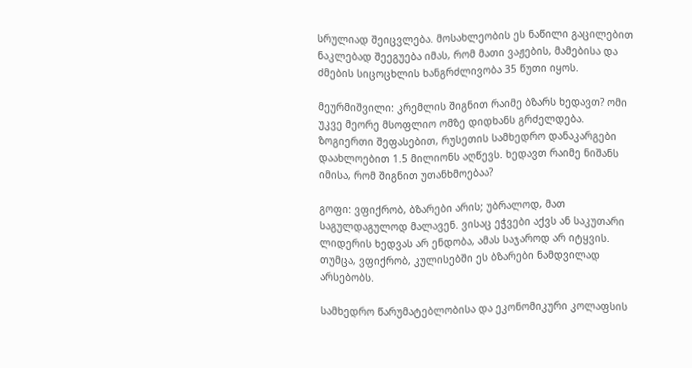სრულიად შეიცვლება. მოსახლეობის ეს ნაწილი გაცილებით ნაკლებად შეეგუება იმას, რომ მათი ვაჟების, მამებისა და ძმების სიცოცხლის ხანგრძლივობა 35 წუთი იყოს.

მეურმიშვილი: კრემლის შიგნით რაიმე ბზარს ხედავთ? ომი უკვე მეორე მსოფლიო ომზე დიდხანს გრძელდება. ზოგიერთი შეფასებით, რუსეთის სამხედრო დანაკარგები დაახლოებით 1.5 მილიონს აღწევს. ხედავთ რაიმე ნიშანს იმისა, რომ შიგნით უთანხმოებაა?

გოფი: ვფიქრობ, ბზარები არის; უბრალოდ, მათ საგულდაგულოდ მალავენ. ვისაც ეჭვები აქვს ან საკუთარი ლიდერის ხედვას არ ენდობა, ამას საჯაროდ არ იტყვის. თუმცა, ვფიქრობ, კულისებში ეს ბზარები ნამდვილად არსებობს.

სამხედრო წარუმატებლობისა და ეკონომიკური კოლაფსის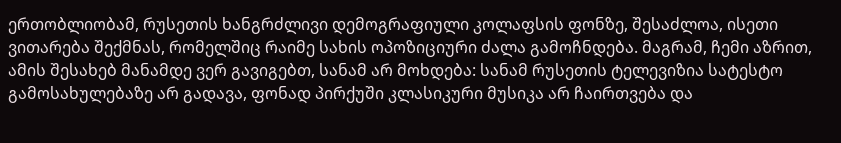ერთობლიობამ, რუსეთის ხანგრძლივი დემოგრაფიული კოლაფსის ფონზე, შესაძლოა, ისეთი ვითარება შექმნას, რომელშიც რაიმე სახის ოპოზიციური ძალა გამოჩნდება. მაგრამ, ჩემი აზრით, ამის შესახებ მანამდე ვერ გავიგებთ, სანამ არ მოხდება: სანამ რუსეთის ტელევიზია სატესტო გამოსახულებაზე არ გადავა, ფონად პირქუში კლასიკური მუსიკა არ ჩაირთვება და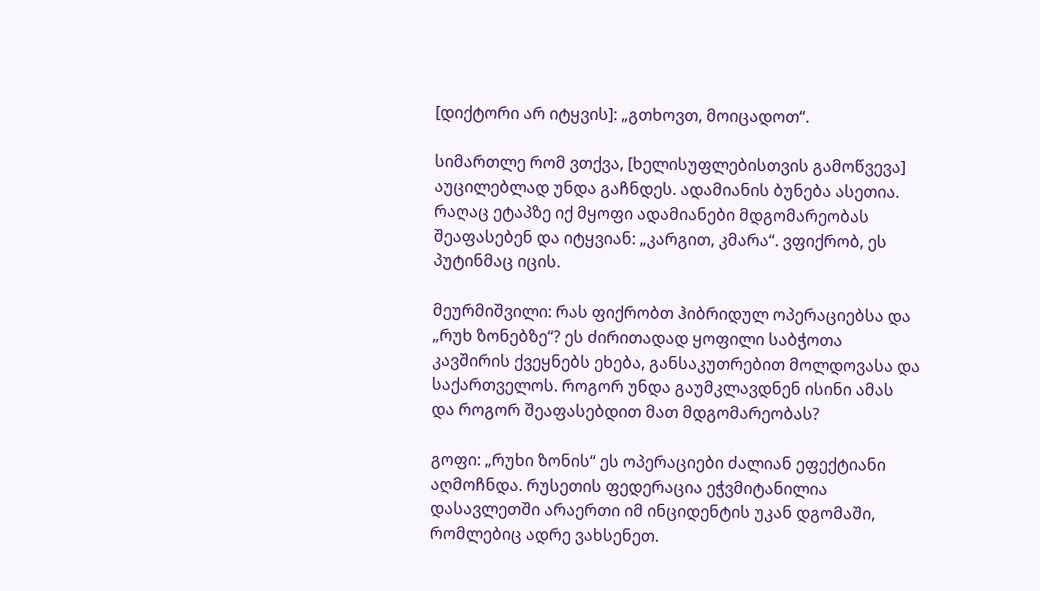[დიქტორი არ იტყვის]: „გთხოვთ, მოიცადოთ“.

სიმართლე რომ ვთქვა, [ხელისუფლებისთვის გამოწვევა] აუცილებლად უნდა გაჩნდეს. ადამიანის ბუნება ასეთია. რაღაც ეტაპზე იქ მყოფი ადამიანები მდგომარეობას შეაფასებენ და იტყვიან: „კარგით, კმარა“. ვფიქრობ, ეს პუტინმაც იცის.

მეურმიშვილი: რას ფიქრობთ ჰიბრიდულ ოპერაციებსა და „რუხ ზონებზე“? ეს ძირითადად ყოფილი საბჭოთა კავშირის ქვეყნებს ეხება, განსაკუთრებით მოლდოვასა და საქართველოს. როგორ უნდა გაუმკლავდნენ ისინი ამას და როგორ შეაფასებდით მათ მდგომარეობას?

გოფი: „რუხი ზონის“ ეს ოპერაციები ძალიან ეფექტიანი აღმოჩნდა. რუსეთის ფედერაცია ეჭვმიტანილია დასავლეთში არაერთი იმ ინციდენტის უკან დგომაში, რომლებიც ადრე ვახსენეთ.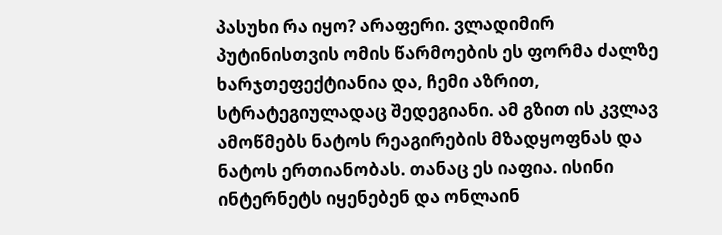პასუხი რა იყო? არაფერი. ვლადიმირ პუტინისთვის ომის წარმოების ეს ფორმა ძალზე ხარჯთეფექტიანია და, ჩემი აზრით, სტრატეგიულადაც შედეგიანი. ამ გზით ის კვლავ ამოწმებს ნატოს რეაგირების მზადყოფნას და ნატოს ერთიანობას. თანაც ეს იაფია. ისინი ინტერნეტს იყენებენ და ონლაინ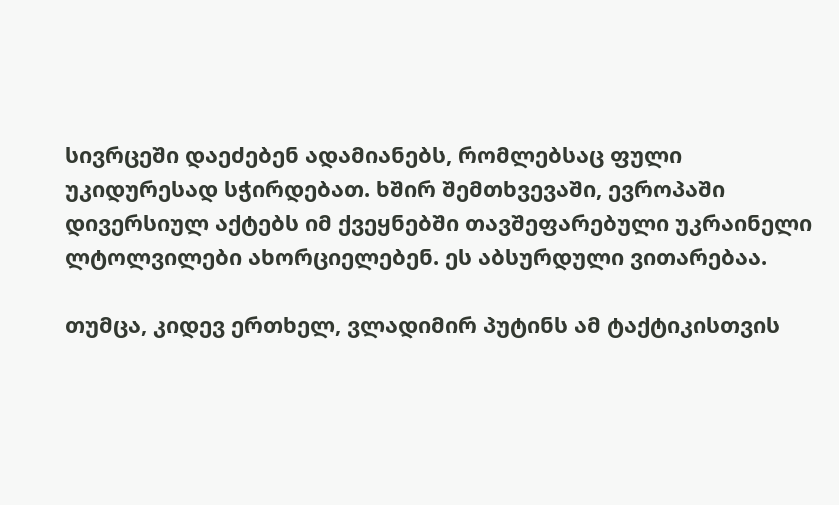სივრცეში დაეძებენ ადამიანებს, რომლებსაც ფული უკიდურესად სჭირდებათ. ხშირ შემთხვევაში, ევროპაში დივერსიულ აქტებს იმ ქვეყნებში თავშეფარებული უკრაინელი ლტოლვილები ახორციელებენ. ეს აბსურდული ვითარებაა.

თუმცა, კიდევ ერთხელ, ვლადიმირ პუტინს ამ ტაქტიკისთვის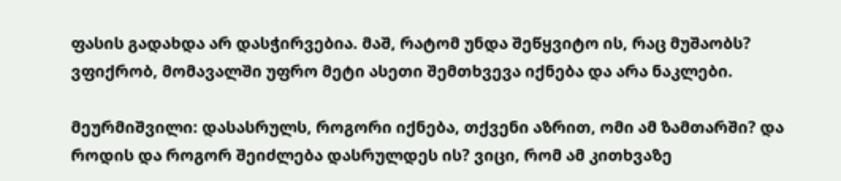ფასის გადახდა არ დასჭირვებია. მაშ, რატომ უნდა შეწყვიტო ის, რაც მუშაობს? ვფიქრობ, მომავალში უფრო მეტი ასეთი შემთხვევა იქნება და არა ნაკლები.

მეურმიშვილი: დასასრულს, როგორი იქნება, თქვენი აზრით, ომი ამ ზამთარში? და როდის და როგორ შეიძლება დასრულდეს ის? ვიცი, რომ ამ კითხვაზე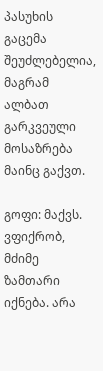პასუხის გაცემა შეუძლებელია, მაგრამ ალბათ გარკვეული მოსაზრება მაინც გაქვთ.

გოფი: მაქვს. ვფიქრობ, მძიმე ზამთარი იქნება. არა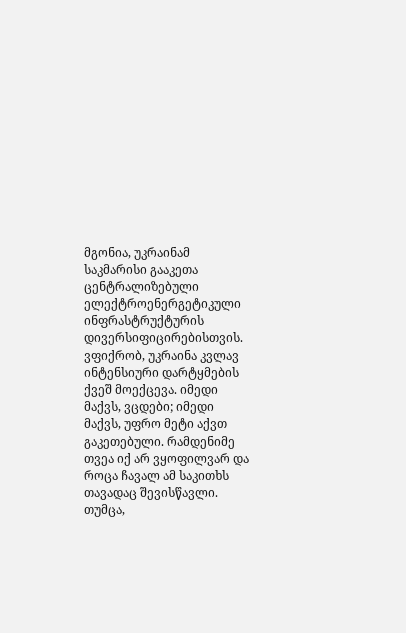მგონია, უკრაინამ საკმარისი გააკეთა ცენტრალიზებული ელექტროენერგეტიკული ინფრასტრუქტურის დივერსიფიცირებისთვის. ვფიქრობ, უკრაინა კვლავ ინტენსიური დარტყმების ქვეშ მოექცევა. იმედი მაქვს, ვცდები; იმედი მაქვს, უფრო მეტი აქვთ გაკეთებული. რამდენიმე თვეა იქ არ ვყოფილვარ და როცა ჩავალ ამ საკითხს თავადაც შევისწავლი. თუმცა,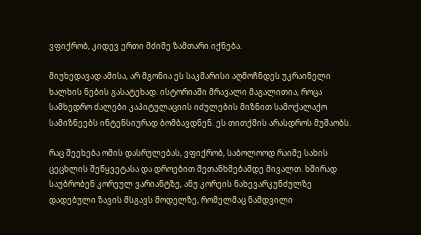ვფიქრობ, კიდევ ერთი მძიმე ზამთარი იქნება.

მიუხედავად ამისა, არ მგონია ეს საკმარისი აღმოჩნდეს უკრაინელი ხალხის ნების გასატეხად. ისტორიაში მრავალი მაგალითია, როცა სამხედრო ძალები კაპიტულაციის იძულების მიზნით სამოქალაქო სამიზნეებს ინტენსიურად ბომბავდნენ. ეს თითქმის არასდროს მუშაობს.

რაც შეეხება ომის დასრულებას, ვფიქრობ, საბოლოოდ რაიმე სახის ცეცხლის შეწყვეტასა და დროებით შეთანხმებამდე მივალთ. ხშირად საუბრობენ კორეულ ვარიანტზე, ანუ კორეის ნახევარკუნძულზე დადებული ზავის მსგავს მოდელზე, რომელმაც ნამდვილი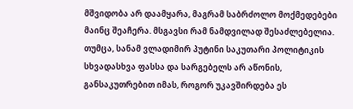მშვიდობა არ დაამყარა, მაგრამ საბრძოლო მოქმედებები მაინც შეაჩერა. მსგავსი რამ ნამდვილად შესაძლებელია. თუმცა, სანამ ვლადიმირ პუტინი საკუთარი პოლიტიკის სხვადასხვა ფასსა და სარგებელს არ აწონის, განსაკუთრებით იმას, როგორ უკავშირდება ეს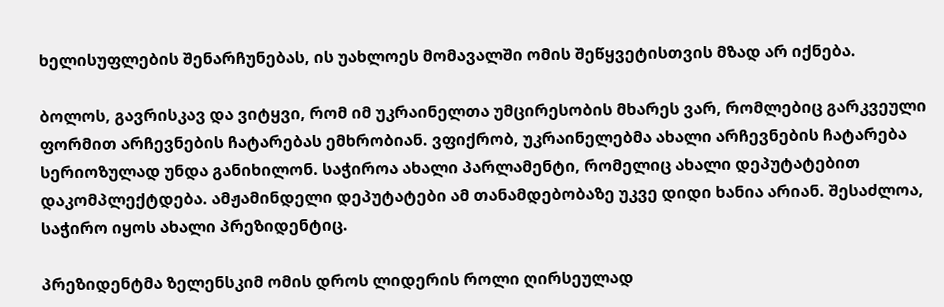ხელისუფლების შენარჩუნებას, ის უახლოეს მომავალში ომის შეწყვეტისთვის მზად არ იქნება.

ბოლოს, გავრისკავ და ვიტყვი, რომ იმ უკრაინელთა უმცირესობის მხარეს ვარ, რომლებიც გარკვეული ფორმით არჩევნების ჩატარებას ემხრობიან. ვფიქრობ, უკრაინელებმა ახალი არჩევნების ჩატარება სერიოზულად უნდა განიხილონ. საჭიროა ახალი პარლამენტი, რომელიც ახალი დეპუტატებით დაკომპლექტდება. ამჟამინდელი დეპუტატები ამ თანამდებობაზე უკვე დიდი ხანია არიან. შესაძლოა, საჭირო იყოს ახალი პრეზიდენტიც.

პრეზიდენტმა ზელენსკიმ ომის დროს ლიდერის როლი ღირსეულად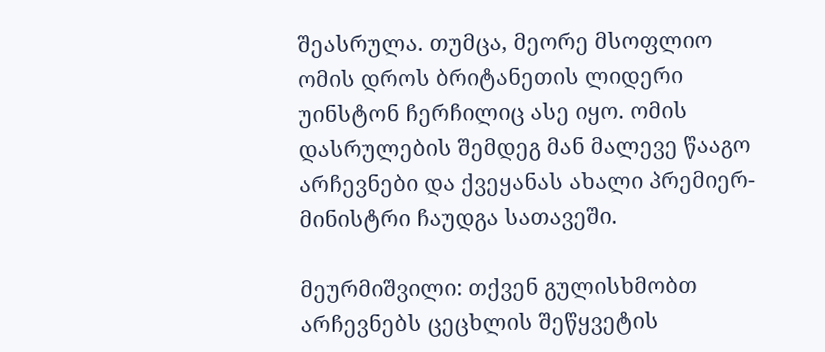შეასრულა. თუმცა, მეორე მსოფლიო ომის დროს ბრიტანეთის ლიდერი უინსტონ ჩერჩილიც ასე იყო. ომის დასრულების შემდეგ მან მალევე წააგო არჩევნები და ქვეყანას ახალი პრემიერ-მინისტრი ჩაუდგა სათავეში.

მეურმიშვილი: თქვენ გულისხმობთ არჩევნებს ცეცხლის შეწყვეტის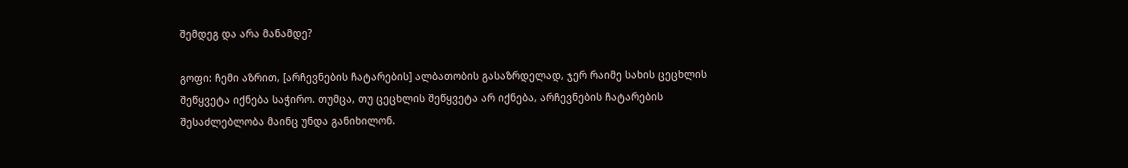შემდეგ და არა მანამდე?

გოფი: ჩემი აზრით, [არჩევნების ჩატარების] ალბათობის გასაზრდელად, ჯერ რაიმე სახის ცეცხლის შეწყვეტა იქნება საჭირო. თუმცა, თუ ცეცხლის შეწყვეტა არ იქნება, არჩევნების ჩატარების შესაძლებლობა მაინც უნდა განიხილონ.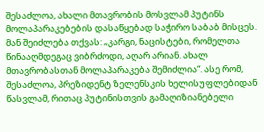შესაძლოა, ახალი მთავრობის მოსვლამ პუტინს მოლაპარაკებების დასაწყებად საჭირო საბაბ მისცეს. მან შეიძლება თქვას: „კარგი, ნაცისტები, რომელთა წინააღმდეგაც ვიბრძოდი, აღარ არიან. ახალ მთავრობასთან მოლაპარაკება შემიძლია“. ასე რომ, შესაძლოა, პრეზიდენტ ზელენსკის ხელისუფლებიდან წასვლამ, რითაც პუტინისთვის გამაღიზიანებელი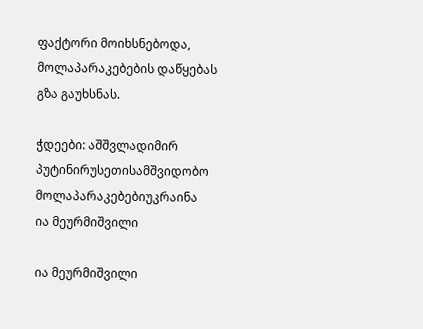ფაქტორი მოიხსნებოდა, მოლაპარაკებების დაწყებას გზა გაუხსნას.

ჭდეები: აშშვლადიმირ პუტინირუსეთისამშვიდობო მოლაპარაკებებიუკრაინა
ია მეურმიშვილი

ია მეურმიშვილი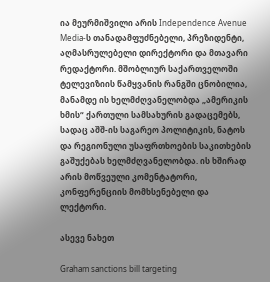ია მეურმიშვილი არის Independence Avenue Media-ს თანადამფუძნებელი, პრეზიდენტი, აღმასრულებელი დირექტორი და მთავარი რედაქტორი. მშობლიურ საქართველოში ტელევიზიის წამყვანის რანგში ცნობილია, მანამდე ის ხელმძღვანელობდა „ამერიკის ხმის“ ქართული სამსახურის გადაცემებს, სადაც აშშ-ის საგარეო პოლიტიკის, ნატოს და რეგიონული უსაფრთხოების საკითხების გაშუქებას ხელმძღვანელობდა. ის ხშირად არის მოწვეული კომენტატორი, კონფერენციის მომხსენებელი და ლექტორი.

ასევე ნახეთ

Graham sanctions bill targeting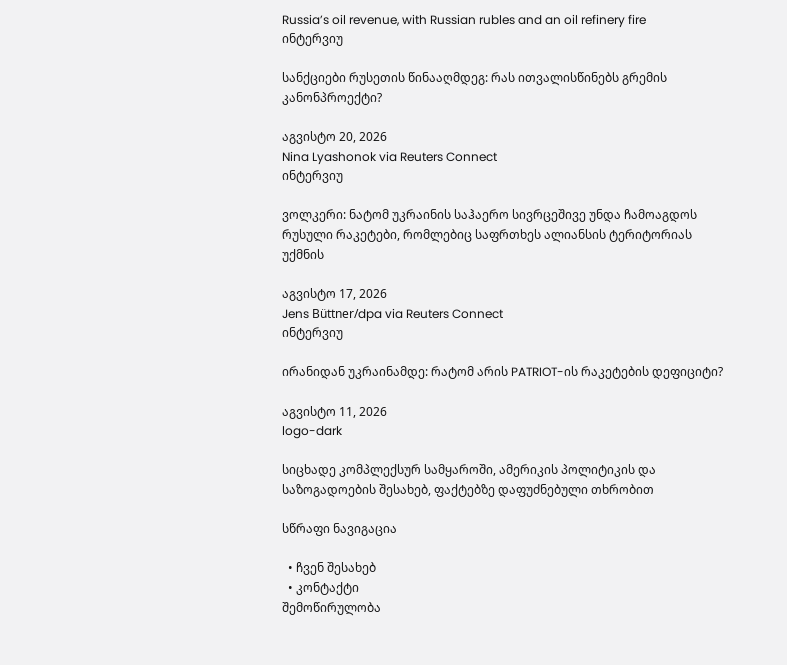Russia’s oil revenue, with Russian rubles and an oil refinery fire
ინტერვიუ

სანქციები რუსეთის წინააღმდეგ: რას ითვალისწინებს გრემის კანონპროექტი?

აგვისტო 20, 2026
Nina Lyashonok via Reuters Connect
ინტერვიუ

ვოლკერი: ნატომ უკრაინის საჰაერო სივრცეშივე უნდა ჩამოაგდოს რუსული რაკეტები, რომლებიც საფრთხეს ალიანსის ტერიტორიას უქმნის

აგვისტო 17, 2026
Jens Büttner/dpa via Reuters Connect
ინტერვიუ

ირანიდან უკრაინამდე: რატომ არის PATRIOT-ის რაკეტების დეფიციტი?

აგვისტო 11, 2026
logo-dark

სიცხადე კომპლექსურ სამყაროში, ამერიკის პოლიტიკის და საზოგადოების შესახებ, ფაქტებზე დაფუძნებული თხრობით

სწრაფი ნავიგაცია

  • ჩვენ შესახებ
  • კონტაქტი
შემოწირულობა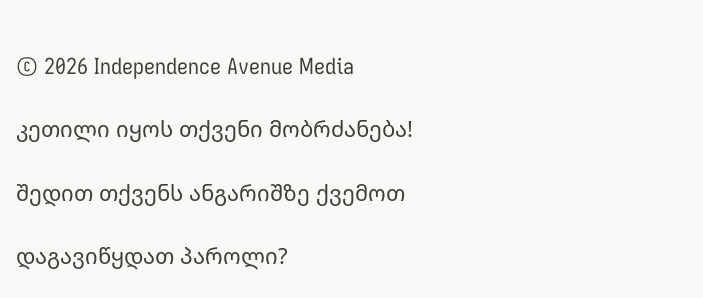© 2026 Independence Avenue Media

კეთილი იყოს თქვენი მობრძანება!

შედით თქვენს ანგარიშზე ქვემოთ

დაგავიწყდათ პაროლი?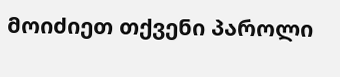მოიძიეთ თქვენი პაროლი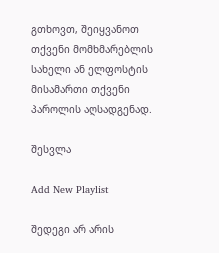გთხოვთ, შეიყვანოთ თქვენი მომხმარებლის სახელი ან ელფოსტის მისამართი თქვენი პაროლის აღსადგენად.

შესვლა

Add New Playlist

შედეგი არ არის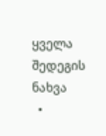ყველა შედეგის ნახვა
  •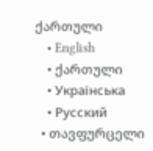ქართული
    • English
    • ქართული
    • Українська
    • Русский
  • თავფურცელი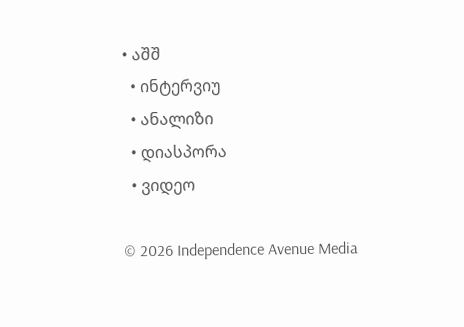• აშშ
  • ინტერვიუ
  • ანალიზი
  • დიასპორა
  • ვიდეო

© 2026 Independence Avenue Media